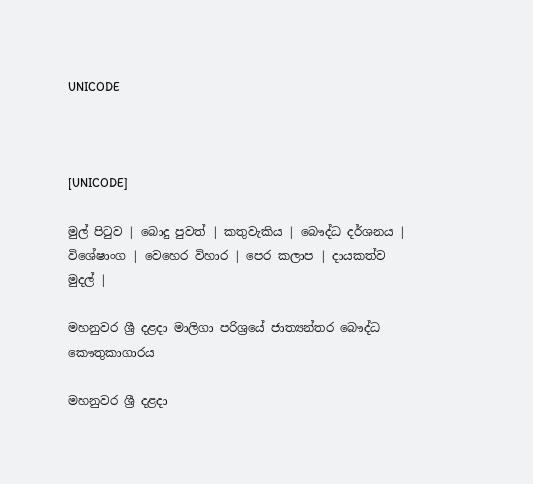UNICODE



[UNICODE]

මුල් පිටුව | බොදු පුවත් | කතුවැකිය | බෞද්ධ දර්ශනය | විශේෂාංග | වෙහෙර විහාර | පෙර කලාප | දායකත්ව මුදල් |

මහනුවර ශ්‍රී දළදා මාලිගා පරිශ්‍රයේ ජාත්‍යන්තර බෞද්ධ කෞතුකාගාරය

මහනුවර ශ්‍රී දළදා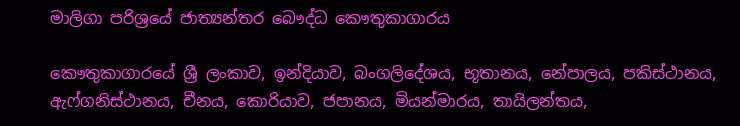මාලිගා පරිශ්‍රයේ ජාත්‍යන්තර බෞද්ධ කෞතුකාගාරය

කෞතුකාගාරයේ ශ්‍රී ලංකාව, ඉන්දියාව, බංගලිදේශය, භූතානය, නේපාලය, පකිස්ථානය, ඇෆ්ගනිස්ථානය, චීනය, කොරියාව, ජපානය, මියන්මාරය, තායිලන්තය,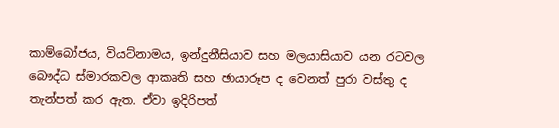කාම්බෝජය, වියට්නාමය, ඉන්දුනීසියාව සහ මලයාසියාව යන රටවල බෞද්ධ ස්මාරකවල ආකෘති සහ ඡායාරූප ද වෙනත් පුරා වස්තු ද තැන්පත් කර ඇත. ඒවා ඉදිරිපත්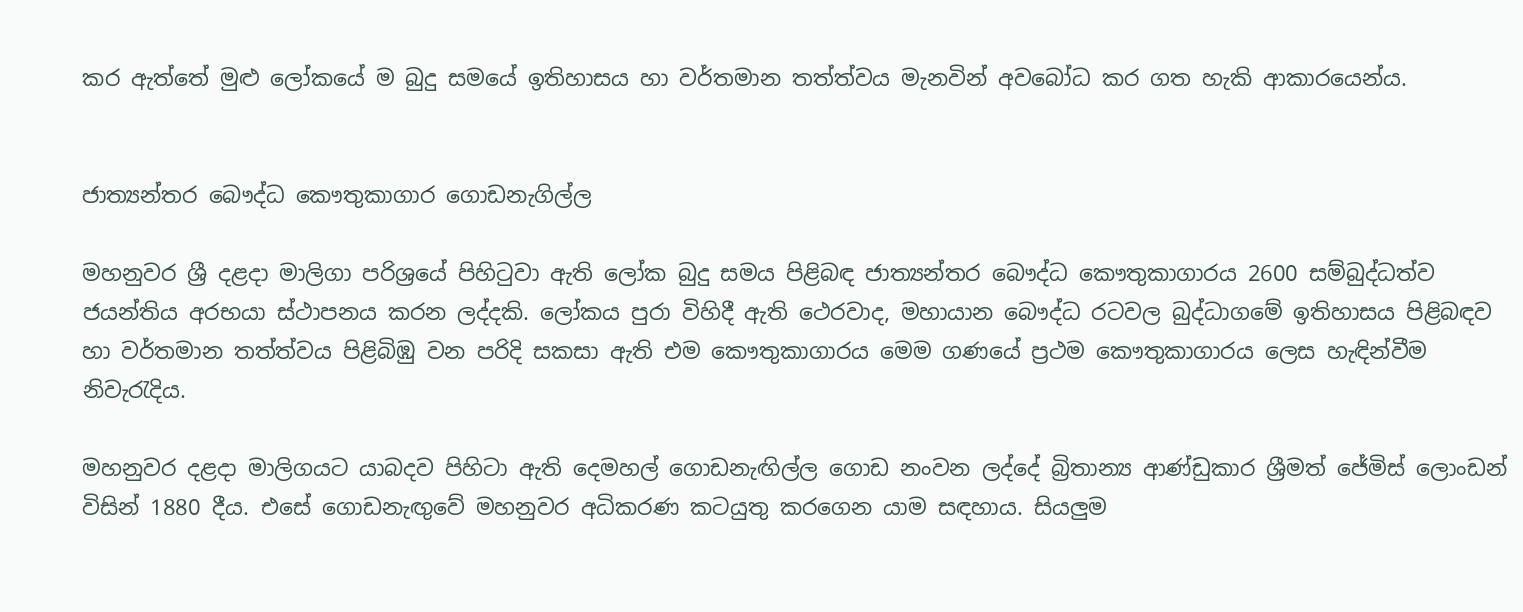කර ඇත්තේ මුළු ලෝකයේ ම බුදු සමයේ ඉතිහාසය හා වර්තමාන තත්ත්වය මැනවින් අවබෝධ කර ගත හැකි ආකාරයෙන්ය.


ජාත්‍යන්තර බෞද්ධ කෞතුකාගාර ගොඩනැගිල්ල

මහනුවර ශ්‍රී දළදා මාලිගා පරිශ්‍රයේ පිහිටුවා ඇති ලෝක බුදු සමය පිළිබඳ ජාත්‍යන්තර බෞද්ධ කෞතුකාගාරය 2600 සම්බුද්ධත්ව ජයන්තිය අරභයා ස්ථාපනය කරන ලද්දකි. ලෝකය පුරා විහිදී ඇති ථෙරවාද, මහායාන බෞද්ධ රටවල බුද්ධාගමේ ඉතිහාසය පිළිබඳව හා වර්තමාන තත්ත්වය පිළිබිඹු වන පරිදි සකසා ඇති එම කෞතුකාගාරය මෙම ගණයේ ප්‍රථම කෞතුකාගාරය ලෙස හැඳින්වීම නිවැරැදිය.

මහනුවර දළදා මාලිගයට යාබදව පිහිටා ඇති දෙමහල් ගොඩනැඟිල්ල ගොඩ නංවන ලද්දේ බ්‍රිතාන්‍ය ආණ්ඩුකාර ශ්‍රීමත් ජේමිස් ලොංඩන් විසින් 1880 දීය. එසේ ගොඩනැඟුවේ මහනුවර අධිකරණ කටයුතු කරගෙන යාම සඳහාය. සියලුම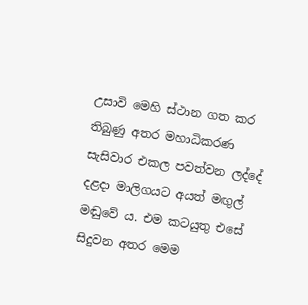උසාවි මෙහි ස්ථාන ගත කර තිබුණු අතර මහාධිකරණ සැසිවාර එකල පවත්වන ලද්දේ දළදා මාලිගයට අයත් මඟුල් මඬුවේ ය. එම කටයුතු එසේ සිදුවන අතර මෙම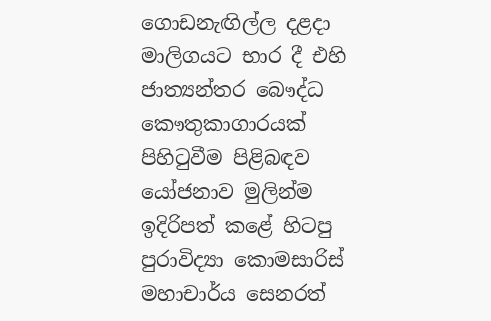ගොඩනැඟිල්ල දළදා මාලිගයට භාර දී එහි ජාත්‍යන්තර බෞද්ධ කෞතුකාගාරයක් පිහිටුවීම පිළිබඳව යෝජනාව මුලින්ම ඉදිරිපත් කළේ හිටපු පුරාවිද්‍යා කොමසාරිස් මහාචාර්ය සෙනරත්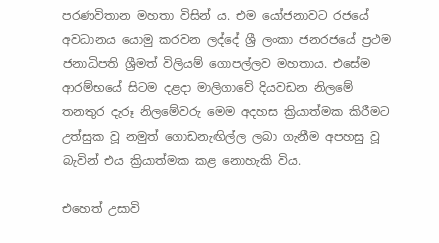පරණවිතාන මහතා විසින් ය. එම යෝජනාවට රජයේ අවධානය යොමු කරවන ලද්දේ ශ්‍රී ලංකා ජනරජයේ ප්‍රථම ජනාධිපති ශ්‍රීමත් විලියම් ගොපල්ලව මහතාය. එසේම ආරම්භයේ සිටම දළදා මාලිගාවේ දියවඩන නිලමේ තනතුර දැරූ නිලමේවරු මෙම අදහස ක්‍රියාත්මක කිරීමට උත්සුක වූ නමුත් ගොඩනැඟිල්ල ලබා ගැනීම අපහසු වූ බැවින් එය ක්‍රියාත්මක කළ නොහැකි විය.

එහෙත් උසාවි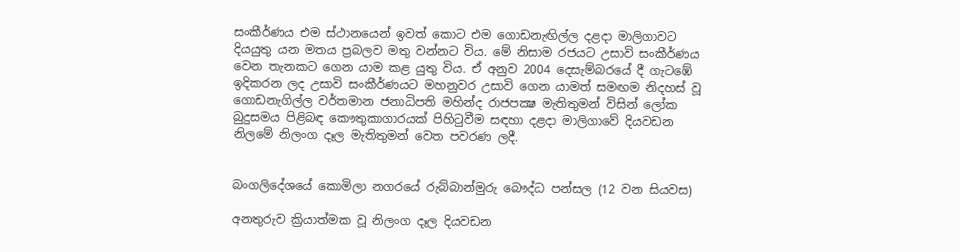සංකීර්ණය එම ස්ථානයෙන් ඉවත් කොට එම ගොඩනැඟිල්ල දළදා මාලිගාවට දියයුතු යන මතය ප්‍රබලව මතු වන්නට විය. මේ නිසාම රජයට උසාවි සංකීර්ණය වෙන තැනකට ගෙන යාම කළ යුතු විය. ඒ අනුව 2004 දෙසැම්බරයේ දී ගැටඹේ ඉදිකරන ලද උසාවි සංකීර්ණයට මහනුවර උසාවි ගෙන යාමත් සමඟම නිදහස් වූ ගොඩනැගිල්ල වර්තමාන ජනාධිපති මහින්ද රාජපක්‍ෂ මැතිතුමන් විසින් ලෝක බුදුසමය පිළිබඳ කෞතුකාගාරයක් පිහිටුවීම සඳහා දළදා මාලිගාවේ දියවඩන නිලමේ නිලංග දෑල මැතිතුමන් වෙත පවරණ ලදී.


බංගලිදේශයේ කොමිලා නගරයේ රුබ්බාන්මුරු බෞද්ධ පන්සල (12 වන සියවස)

අනතුරුව ක්‍රියාත්මක වූ නිලංග දෑල දියවඩන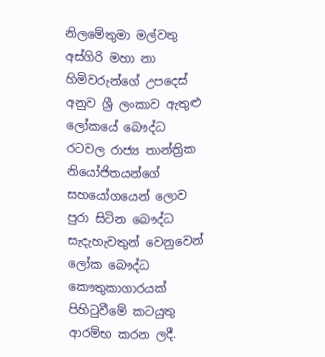නිලමේතුමා මල්වතු අස්ගිරි මහා නා හිමිවරුන්ගේ උපදෙස් අනුව ශ්‍රී ලංකාව ඇතුළු ලෝකයේ බෞද්ධ රටවල රාජ්‍ය තාන්ත්‍රික නියෝජිතයන්ගේ සහයෝගයෙන් ලොව පුරා සිටින බෞද්ධ සැදැහැවතුන් වෙනුවෙන් ලෝක බෞද්ධ කෞතුකාගාරයක් පිහිටුවීමේ කටයුතු ආරම්භ කරන ලදී.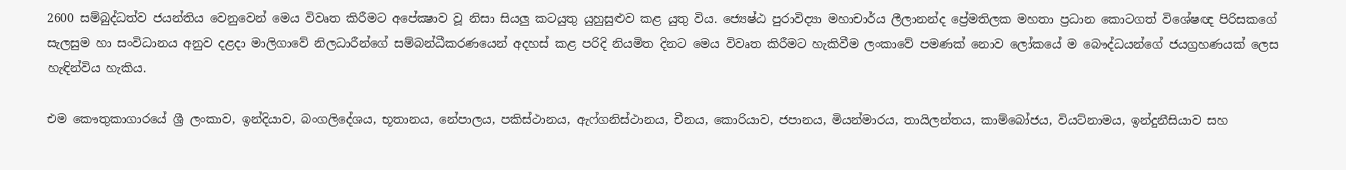2600 සම්බුද්ධත්ව ජයන්තිය වෙනුවෙන් මෙය විවෘත කිරීමට අපේක්‍ෂාව වූ නිසා සියලු කටයුතු යුහුසුළුව කළ යුතු විය. ජ්‍යෙෂ්ඨ පුරාවිද්‍යා මහාචාර්ය ලීලානන්ද ප්‍රේමතිලක මහතා ප්‍රධාන කොටගත් විශේෂඥ පිරිසකගේ සැලසුම හා සංවිධානය අනුව දළදා මාලිගාවේ නිලධාරීන්ගේ සම්බන්ධීකරණයෙන් අදහස් කළ පරිදි නියමිත දිනට මෙය විවෘත කිරීමට හැකිවීම ලංකාවේ පමණක් නොව ලෝකයේ ම බෞද්ධයන්ගේ ජයග්‍රහණයක් ලෙස හැඳින්විය හැකිය.

එම කෞතුකාගාරයේ ශ්‍රී ලංකාව, ඉන්දියාව, බංගලිදේශය, භූතානය, නේපාලය, පකිස්ථානය, ඇෆ්ගනිස්ථානය, චීනය, කොරියාව, ජපානය, මියන්මාරය, තායිලන්තය, කාම්බෝජය, වියට්නාමය, ඉන්දුනීසියාව සහ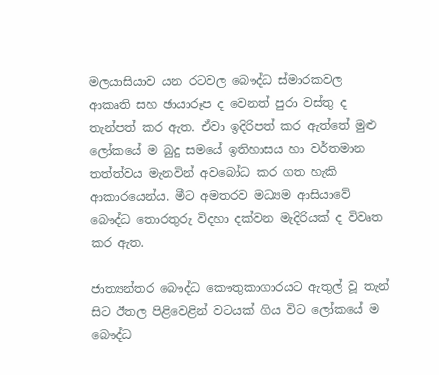මලයාසියාව යන රටවල බෞද්ධ ස්මාරකවල ආකෘති සහ ඡායාරූප ද වෙනත් පුරා වස්තු ද තැන්පත් කර ඇත. ඒවා ඉදිරිපත් කර ඇත්තේ මුළු ලෝකයේ ම බුදු සමයේ ඉතිහාසය හා වර්තමාන තත්ත්වය මැනවින් අවබෝධ කර ගත හැකි ආකාරයෙන්ය. මීට අමතරව මධ්‍යම ආසියාවේ බෞද්ධ තොරතුරු විදහා දක්වන මැදිරියක් ද විවෘත කර ඇත.

ජාත්‍යන්තර බෞද්ධ කෞතුකාගාරයට ඇතුල් වූ තැන් සිට ඊතල පිළිවෙළින් වටයක් ගිය විට ලෝකයේ ම බෞද්ධ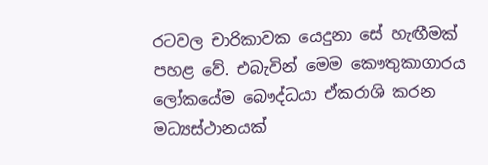රටවල චාරිකාවක යෙදුනා සේ හැඟීමක් පහළ වේ. එබැවින් මෙම කෞතුකාගාරය ලෝකයේම බෞද්ධයා ඒකරාශි කරන මධ්‍යස්ථානයක්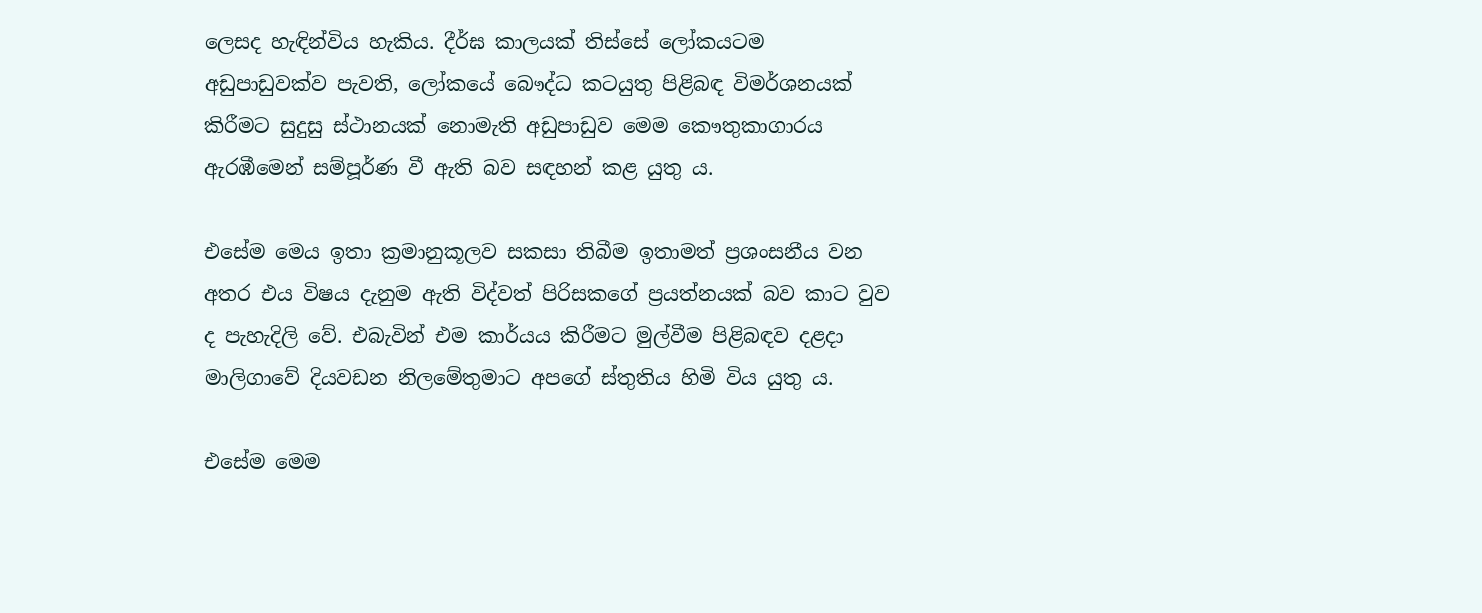ලෙසද හැඳින්විය හැකිය. දීර්ඝ කාලයක් තිස්සේ ලෝකයටම අඩුපාඩුවක්ව පැවති, ලෝකයේ බෞද්ධ කටයුතු පිළිබඳ විමර්ශනයක් කිරීමට සුදුසු ස්ථානයක් නොමැති අඩුපාඩුව මෙම කෞතුකාගාරය ඇරඹීමෙන් සම්පූර්ණ වී ඇති බව සඳහන් කළ යුතු ය.

එසේම මෙය ඉතා ක්‍රමානුකූලව සකසා තිබීම ඉතාමත් ප්‍රශංසනීය වන අතර එය විෂය දැනුම ඇති විද්වත් පිරිසකගේ ප්‍රයත්නයක් බව කාට වුව ද පැහැදිලි වේ. එබැවින් එම කාර්යය කිරීමට මුල්වීම පිළිබඳව දළදා මාලිගාවේ දියවඩන නිලමේතුමාට අපගේ ස්තුතිය හිමි විය යුතු ය.

එසේම මෙම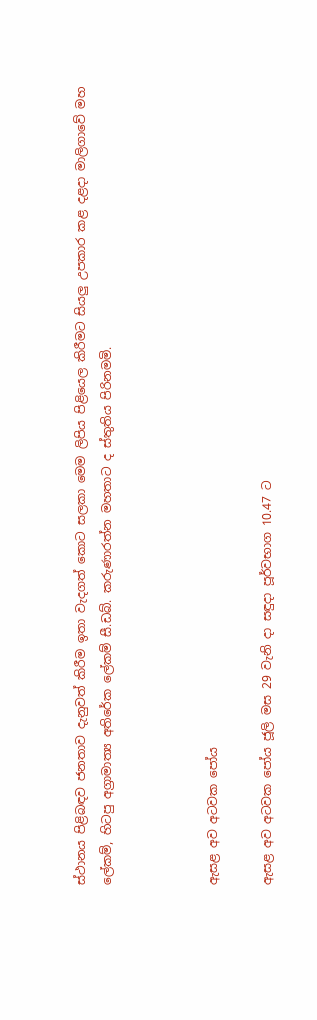ස්ථානය පිළිබඳව ජනතාව දැනුවත් කිරීම ඉතා වැදගත් කොට සලකා මෙම ලිපිය පිළියෙල කිරීමට සියලු උපකාර කළ දළදා මාලිගාවේ මහ ලේකම්, හිටපු අග්‍රාමාත්‍ය අතිරේක ලේකම් සී.ඩබ්. කරුණාරත්න මහතාට ද ස්තුතිය පිරිනමමි.



ඇසළ අව අටවක පෝය

ඇසළ අව අටවක පෝය ජූලි මස 29 වැනි දා සඳුදා පූර්වභාග 10.47 ට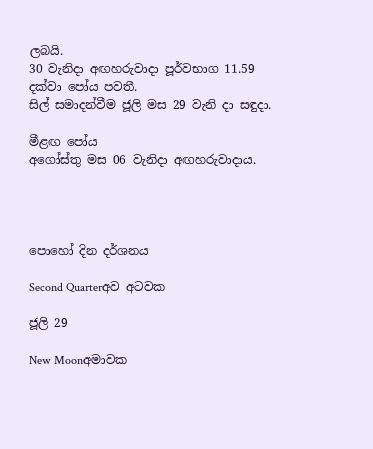ලබයි.
30 වැනිදා අඟහරුවාදා පූර්වභාග 11.59 දක්වා පෝය පවතී.
සිල් සමාදන්වීම ජූලි මස 29 වැනි දා සඳුදා.

මීළඟ පෝය
අගෝස්තු මස 06 වැනිදා අඟහරුවාදාය.




පොහෝ දින දර්ශනය

Second Quarterඅව අටවක

ජූලි 29

New Moonඅමාවක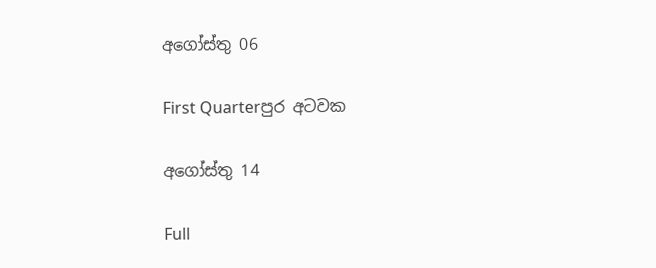අගෝස්තු 06

First Quarterපුර අටවක

අගෝස්තු 14

Full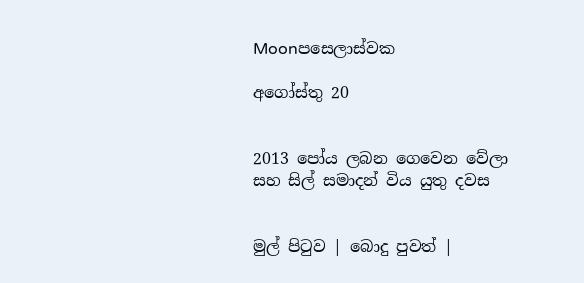Moonපසෙලාස්වක

අගෝස්තු 20


2013 පෝය ලබන ගෙවෙන වේලා සහ සිල් සමාදන් විය යුතු දවස


මුල් පිටුව | බොදු පුවත් |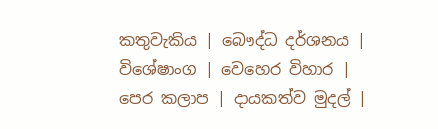කතුවැකිය | බෞද්ධ දර්ශනය | විශේෂාංග | වෙහෙර විහාර | පෙර කලාප | දායකත්ව මුදල් |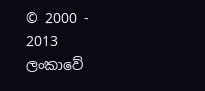© 2000 - 2013 ලංකාවේ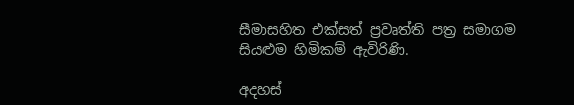සීමාසහිත එක්සත් ප්‍රවෘත්ති පත්‍ර සමාගම
සියළුම හිමිකම් ඇවිරිණි.

අදහස්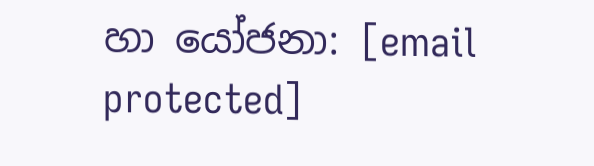හා යෝජනා: [email protected]